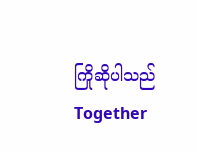ကြိုဆိုပါသည်
Together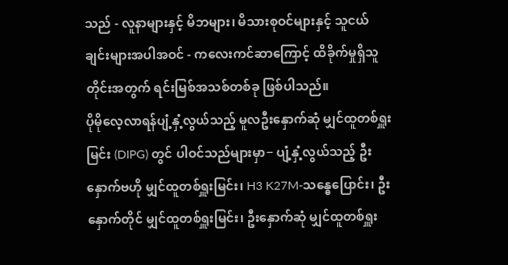သည် - လူနာများနှင့် မိဘများ၊ မိသားစုဝင်များနှင့် သူငယ်ချင်းများအပါအဝင် - ကလေးကင်ဆာကြောင့် ထိခိုက်မှုရှိသူတိုင်းအတွက် ရင်းမြစ်အသစ်တစ်ခု ဖြစ်ပါသည်။
ပိုမိုလေ့လာရန်ပျံ့နှံ့လွယ်သည့် မူလဦးနှောက်ဆုံ မျှင်ထူတစ်ရှူးမြင်း (DIPG) တွင် ပါဝင်သည်များမှာ− ပျံ့နှံ့လွယ်သည့် ဦးနှောက်ဗဟို မျှင်ထူတစ်ရှူးမြင်း၊ H3 K27M-သန္ဓေပြောင်း၊ ဦးနှောက်တိုင် မျှင်ထူတစ်ရှူးမြင်း၊ ဦးနှောက်ဆုံ မျှင်ထူတစ်ရှူး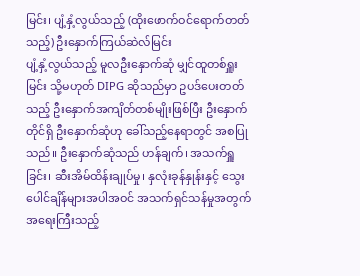မြင်း၊ ပျံ့နှံ့လွယ်သည့် (ထိုးဖောက်ဝင်ရောက်တတ်သည့်) ဦးနှောက်ကြယ်ဆဲလ်မြင်း
ပျံ့နှံ့လွယ်သည့် မူလဦးနှောက်ဆုံ မျှင်ထူတစ်ရှူးမြင်း သို့မဟုတ် DIPG ဆိုသည်မှာ ဥပဒ်ပေးတတ်သည့် ဦးနှောက်အကျိတ်တစ်မျိုးဖြစ်ပြီး ဦးနှောက်တိုင်ရှိ ဦးနှောက်ဆုံဟု ခေါ်သည့်နေရာတွင် အစပြုသည်။ ဦးနှောက်ဆုံသည် ဟန်ချက်၊ အသက်ရှူခြင်း၊ ဆီးအိမ်ထိန်းချုပ်မှု၊ နှလုံးခုန်နှုန်းနှင့် သွေးပေါင်ချိန်များအပါအဝင် အသက်ရှင်သန်မှုအတွက် အရေးကြီးသည့်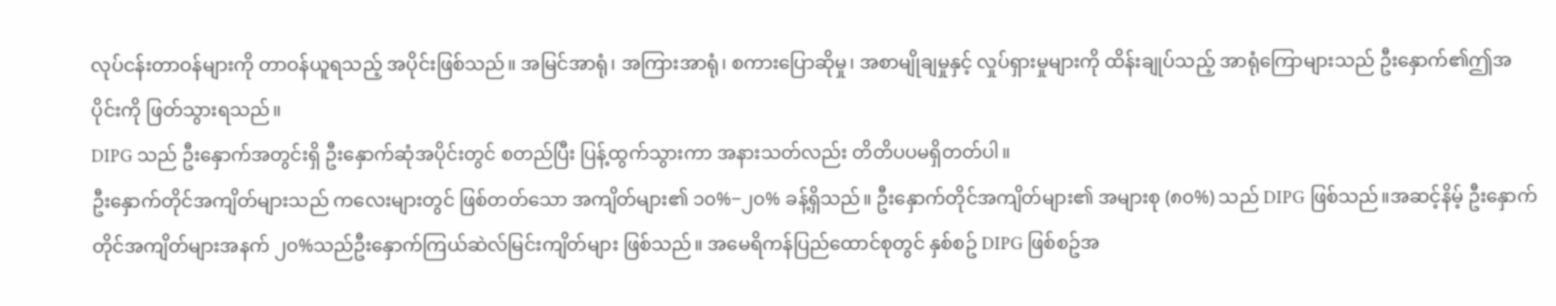လုပ်ငန်းတာဝန်များကို တာဝန်ယူရသည့် အပိုင်းဖြစ်သည်။ အမြင်အာရုံ၊ အကြားအာရုံ၊ စကားပြောဆိုမှု၊ အစာမျိုချမှုနှင့် လှုပ်ရှားမှုများကို ထိန်းချုပ်သည့် အာရုံကြောများသည် ဦးနှောက်၏ဤအပိုင်းကို ဖြတ်သွားရသည်။
DIPG သည် ဦးနှောက်အတွင်းရှိ ဦးနှောက်ဆုံအပိုင်းတွင် စတည်ပြီး ပြန့်ထွက်သွားကာ အနားသတ်လည်း တိတိပပမရှိတတ်ပါ။
ဦးနှောက်တိုင်အကျိတ်များသည် ကလေးများတွင် ဖြစ်တတ်သော အကျိတ်များ၏ ၁၀%−၂၀% ခန့်ရှိသည်။ ဦးနှောက်တိုင်အကျိတ်များ၏ အများစု (၈၀%) သည် DIPG ဖြစ်သည်။အဆင့်နိမ့် ဦးနှောက်တိုင်အကျိတ်များအနက် ၂၀%သည်ဦးနှောက်ကြယ်ဆဲလ်မြင်းကျိတ်များ ဖြစ်သည်။ အမေရိကန်ပြည်ထောင်စုတွင် နှစ်စဥ် DIPG ဖြစ်စဥ်အ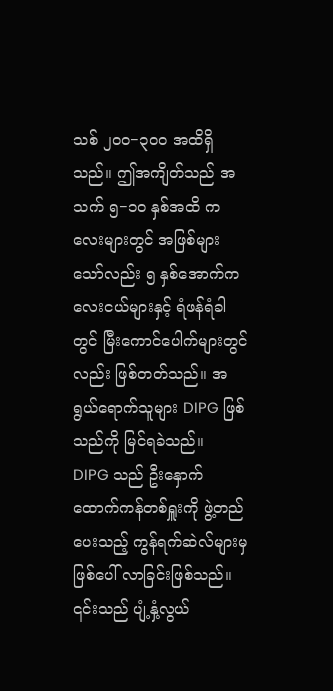သစ် ၂၀၀−၃၀၀ အထိရှိသည်။ ဤအကျိတ်သည် အသက် ၅−၁၀ နှစ်အထိ ကလေးများတွင် အဖြစ်များသော်လည်း ၅ နှစ်အောက်ကလေးငယ်များနှင့် ရံဖန်ရံခါတွင် မြီးကောင်ပေါက်များတွင်လည်း ဖြစ်တတ်သည်။ အရွယ်ရောက်သူများ DIPG ဖြစ်သည်ကို မြင်ရခဲသည်။
DIPG သည် ဦးနှောက်ထောက်ကန်တစ်ရှူးကို ဖွဲ့တည်ပေးသည့် ကွန်ရက်ဆဲလ်များမှ ဖြစ်ပေါ် လာခြင်းဖြစ်သည်။ ၎င်းသည် ပျံ့နှံ့လွယ်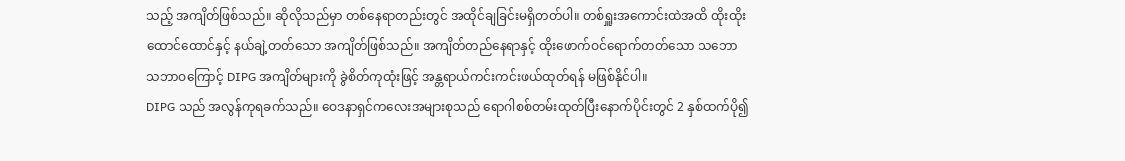သည့် အကျိတ်ဖြစ်သည်။ ဆိုလိုသည်မှာ တစ်နေရာတည်းတွင် အထိုင်ချခြင်းမရှိတတ်ပါ။ တစ်ရှူးအကောင်းထဲအထိ ထိုးထိုးထောင်ထောင်နှင့် နယ်ချဲ့တတ်သော အကျိတ်ဖြစ်သည်။ အကျိတ်တည်နေရာနှင့် ထိုးဖောက်ဝင်ရောက်တတ်သော သဘောသဘာဝကြောင့် DIPG အကျိတ်များကို ခွဲစိတ်ကုထုံးဖြင့် အန္တရာယ်ကင်းကင်းဖယ်ထုတ်ရန် မဖြစ်နိုင်ပါ။
DIPG သည် အလွန်ကုရခက်သည်။ ဝေဒနာရှင်ကလေးအများစုသည် ရောဂါစစ်တမ်းထုတ်ပြီးနောက်ပိုင်းတွင် 2 နှစ်ထက်ပို၍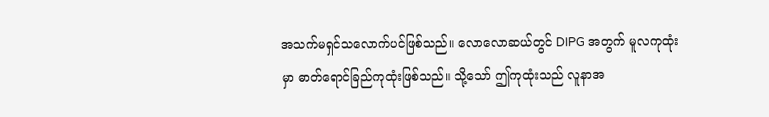အသက်မရှင်သလောက်ပင်ဖြစ်သည်။ လောလောဆယ်တွင် DIPG အတွက် မူလကုထုံးမှာ ဓာတ်ရောင်ခြည်ကုထုံးဖြစ်သည်။ သို့သော် ဤကုထုံးသည် လူနာအ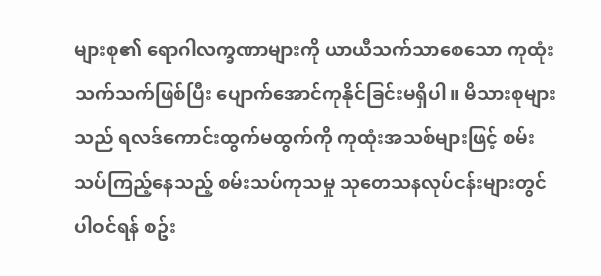များစု၏ ရောဂါလက္ခဏာများကို ယာယီသက်သာစေသော ကုထုံးသက်သက်ဖြစ်ပြီး ပျောက်အောင်ကုနိုင်ခြင်းမရှိပါ။ မိသားစုများသည် ရလဒ်ကောင်းထွက်မထွက်ကို ကုထုံးအသစ်များဖြင့် စမ်းသပ်ကြည့်နေသည့် စမ်းသပ်ကုသမှု သုတေသနလုပ်ငန်းများတွင် ပါဝင်ရန် စဥ်း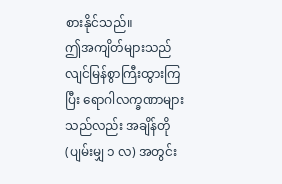စားနိုင်သည်။
ဤအကျိတ်များသည် လျင်မြန်စွာကြီးထွားကြပြီး ရောဂါလက္ခဏာများသည်လည်း အချိန်တို (ပျမ်းမျှ ၁ လ) အတွင်း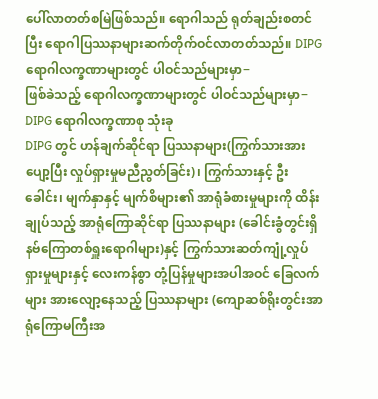ပေါ်လာတတ်စမြဲဖြစ်သည်။ ရောဂါသည် ရုတ်ချည်းစတင်ပြီး ရောဂါပြဿနာများဆက်တိုက်ဝင်လာတတ်သည်။ DIPG ရောဂါလက္ခဏာများတွင် ပါဝင်သည်များမှာ−
ဖြစ်ခဲသည့် ရောဂါလက္ခဏာများတွင် ပါဝင်သည်များမှာ−
DIPG ရောဂါလက္ခဏာစု သုံးခု
DIPG တွင် ဟန်ချက်ဆိုင်ရာ ပြဿနာများ(ကြွက်သားအားပျော့ပြီး လှုပ်ရှားမှုမညီညွတ်ခြင်း)၊ ကြွက်သားနှင့် ဦးခေါင်း၊ မျက်နှာနှင့် မျက်စိများ၏ အာရုံခံစားမှုများကို ထိန်းချုပ်သည့် အာရုံကြောဆိုင်ရာ ပြဿနာများ (ခေါင်းခွံတွင်းရှိ နဗ်ကြောတစ်ရှူးရောဂါများ)နှင့် ကြွက်သားဆတ်ကျုံ့လှုပ်ရှားမှုများနှင့် လေးကန်စွာ တုံ့ပြန်မှုများအပါအဝင် ခြေလက်များ အားလျော့နေသည့် ပြဿနာများ (ကျောဆစ်ရိုးတွင်းအာရုံကြောမကြီးအ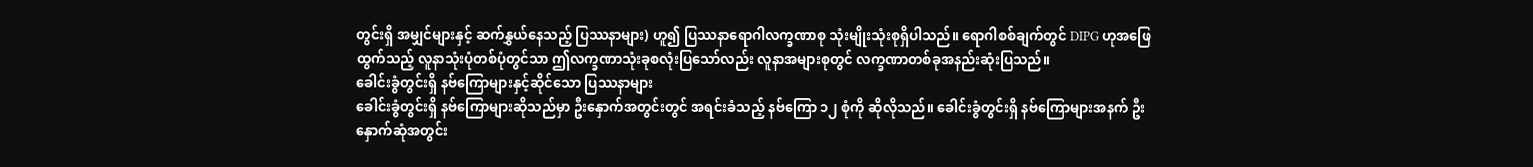တွင်းရှိ အမျှင်များနှင့် ဆက်နွှယ်နေသည့် ပြဿနာများ) ဟူ၍ ပြဿနာရောဂါလက္ခဏာစု သုံးမျိုးသုံးစုရှိပါသည်။ ရောဂါစစ်ချက်တွင် DIPG ဟုအဖြေထွက်သည့် လူနာသုံးပုံတစ်ပုံတွင်သာ ဤလက္ခဏာသုံးခုစလုံးပြသော်လည်း လူနာအများစုတွင် လက္ခဏာတစ်ခုအနည်းဆုံးပြသည်။
ခေါင်းခွံတွင်းရှိ နဗ်ကြောများနှင့်ဆိုင်သော ပြဿနာများ
ခေါင်းခွံတွင်းရှိ နဗ်ကြောများဆိုသည်မှာ ဦးနှောက်အတွင်းတွင် အရင်းခံသည့် နဗ်ကြော ၁၂ စုံကို ဆိုလိုသည်။ ခေါင်းခွံတွင်းရှိ နဗ်ကြောများအနက် ဦးနှောက်ဆုံအတွင်း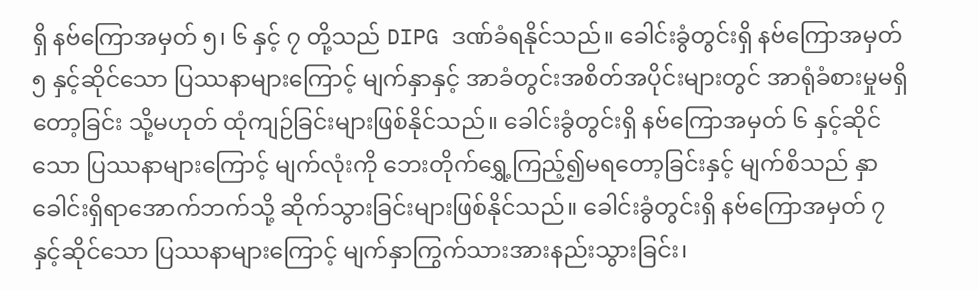ရှိ နဗ်ကြောအမှတ် ၅၊ ၆ နှင့် ၇ တို့သည် DIPG ဒဏ်ခံရနိုင်သည်။ ခေါင်းခွံတွင်းရှိ နဗ်ကြောအမှတ် ၅ နှင့်ဆိုင်သော ပြဿနာများကြောင့် မျက်နှာနှင့် အာခံတွင်းအစိတ်အပိုင်းများတွင် အာရုံခံစားမှုမရှိတော့ခြင်း သို့မဟုတ် ထုံကျဉ်ခြင်းများဖြစ်နိုင်သည်။ ခေါင်းခွံတွင်းရှိ နဗ်ကြောအမှတ် ၆ နှင့်ဆိုင်သော ပြဿနာများကြောင့် မျက်လုံးကို ဘေးတိုက်ရွှေ့ကြည့်၍မရတော့ခြင်းနှင့် မျက်စိသည် နှာခေါင်းရှိရာအောက်ဘက်သို့ ဆိုက်သွားခြင်းများဖြစ်နိုင်သည်။ ခေါင်းခွံတွင်းရှိ နဗ်ကြောအမှတ် ၇ နှင့်ဆိုင်သော ပြဿနာများကြောင့် မျက်နှာကြွက်သားအားနည်းသွားခြင်း၊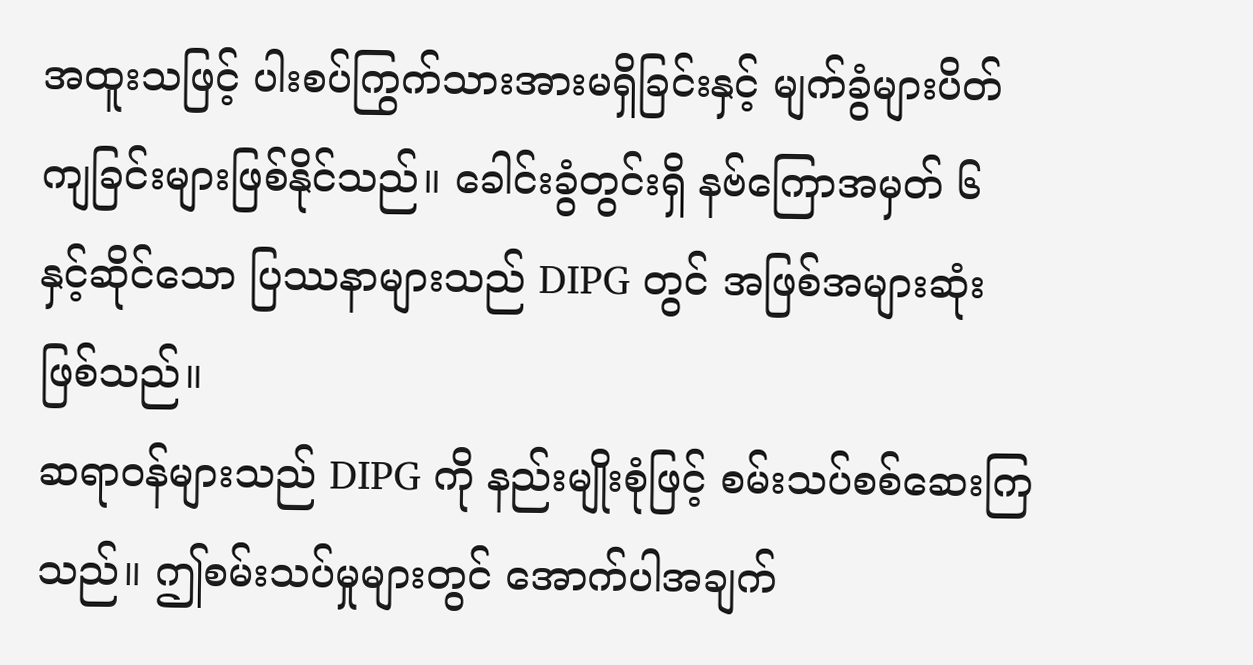အထူးသဖြင့် ပါးစပ်ကြွက်သားအားမရှိခြင်းနှင့် မျက်ခွံများပိတ်ကျခြင်းများဖြစ်နိုင်သည်။ ခေါင်းခွံတွင်းရှိ နဗ်ကြောအမှတ် ၆ နှင့်ဆိုင်သော ပြဿနာများသည် DIPG တွင် အဖြစ်အများဆုံးဖြစ်သည်။
ဆရာဝန်များသည် DIPG ကို နည်းမျိုးစုံဖြင့် စမ်းသပ်စစ်ဆေးကြသည်။ ဤစမ်းသပ်မှုများတွင် အောက်ပါအချက်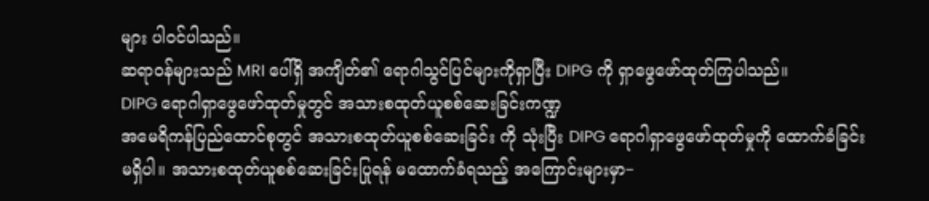များ ပါဝင်ပါသည်။
ဆရာဝန်များသည် MRI ပေါ်ရှိ အကျိတ်၏ ရောဂါသွင်ပြင်များကိုရှာပြီး DIPG ကို ရှာဖွေဖော်ထုတ်ကြပါသည်။
DIPG ရောဂါရှာဖွေဖော်ထုတ်မှုတွင် အသားစထုတ်ယူစစ်ဆေးခြင်းကဏ္ဍ
အမေရိကန်ပြည်ထောင်စုတွင် အသားစထုတ်ယူစစ်ဆေးခြင်း ကို သုံးပြီး DIPG ရောဂါရှာဖွေဖော်ထုတ်မှုကို ထောက်ခံခြင်းမရှိပါ။ အသားစထုတ်ယူစစ်ဆေးခြင်းပြုရန် မထောက်ခံရသည့် အကြောင်းများမှာ−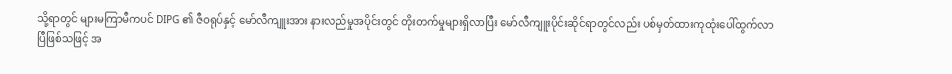သို့ရာတွင် များမကြာမီကပင် DIPG ၏ ဇီဝရုပ်နှင့် မော်လီကျူးအား နားလည်မှုအပိုင်းတွင် တိုးတက်မှုများရှိလာပြီး မော်လီကျူးပိုင်းဆိုင်ရာတွင်လည်း ပစ်မှတ်ထားကုထုံးပေါ်ထွက်လာပြီဖြစ်သဖြင့် အ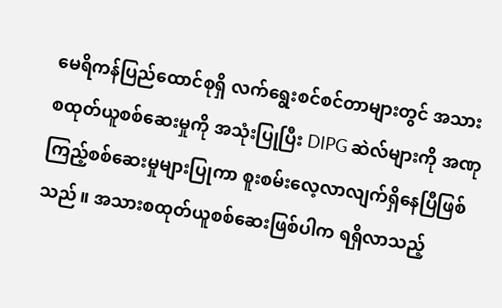မေရိကန်ပြည်ထောင်စုရှိ လက်ရွေးစင်စင်တာများတွင် အသားစထုတ်ယူစစ်ဆေးမှုကို အသုံးပြုပြီး DIPG ဆဲလ်များကို အဏုကြည့်စစ်ဆေးမှုများပြုကာ စူးစမ်းလေ့လာလျက်ရှိနေပြီဖြစ်သည်။ အသားစထုတ်ယူစစ်ဆေးဖြစ်ပါက ရရှိလာသည့်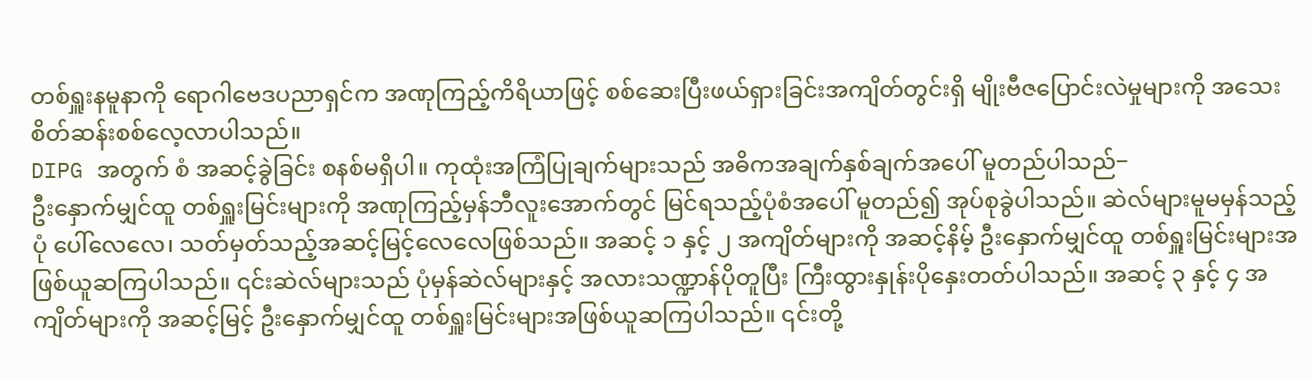တစ်ရှူးနမူနာကို ရောဂါဗေဒပညာရှင်က အဏုကြည့်ကိရိယာဖြင့် စစ်ဆေးပြီးဖယ်ရှားခြင်းအကျိတ်တွင်းရှိ မျိုးဗီဇပြောင်းလဲမှုများကို အသေးစိတ်ဆန်းစစ်လေ့လာပါသည်။
DIPG အတွက် စံ အဆင့်ခွဲခြင်း စနစ်မရှိပါ။ ကုထုံးအကြံပြုချက်များသည် အဓိကအချက်နှစ်ချက်အပေါ် မူတည်ပါသည်−
ဦးနှောက်မျှင်ထူ တစ်ရှူးမြင်းများကို အဏုကြည့်မှန်ဘီလူးအောက်တွင် မြင်ရသည့်ပုံစံအပေါ် မူတည်၍ အုပ်စုခွဲပါသည်။ ဆဲလ်များမူမမှန်သည့်ပုံ ပေါ်လေလေ၊ သတ်မှတ်သည့်အဆင့်မြင့်လေလေဖြစ်သည်။ အဆင့် ၁ နှင့် ၂ အကျိတ်များကို အဆင့်နိမ့် ဦးနှောက်မျှင်ထူ တစ်ရှူးမြင်းများအဖြစ်ယူဆကြပါသည်။ ၎င်းဆဲလ်များသည် ပုံမှန်ဆဲလ်များနှင့် အလားသဏ္ဍာန်ပိုတူပြီး ကြီးထွားနှုန်းပိုနှေးတတ်ပါသည်။ အဆင့် ၃ နှင့် ၄ အကျိတ်များကို အဆင့်မြင့် ဦးနှောက်မျှင်ထူ တစ်ရှူးမြင်းများအဖြစ်ယူဆကြပါသည်။ ၎င်းတို့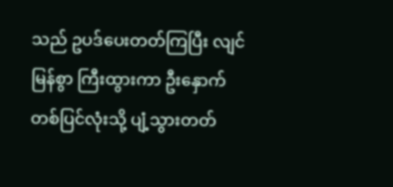သည် ဥပဒ်ပေးတတ်ကြပြီး လျင်မြန်စွာ ကြီးထွားကာ ဦးနှောက်တစ်ပြင်လုံးသို့ ပျံ့သွားတတ်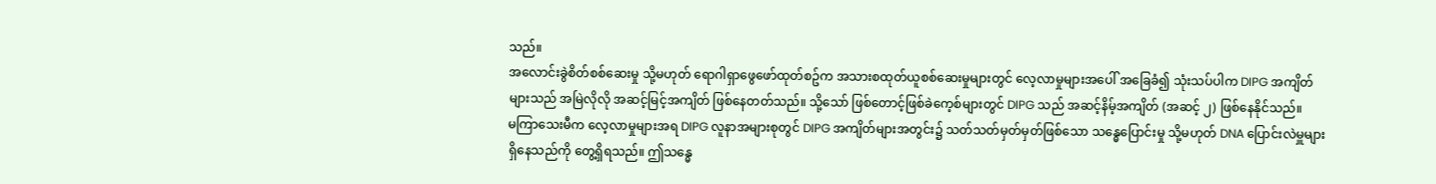သည်။
အလောင်းခွဲစိတ်စစ်ဆေးမှု သို့မဟုတ် ရောဂါရှာဖွေဖော်ထုတ်စဥ်က အသားစထုတ်ယူစစ်ဆေးမှုများတွင် လေ့လာမှုများအပေါ် အခြေခံ၍ သုံးသပ်ပါက DIPG အကျိတ်များသည် အမြဲလိုလို အဆင့်မြင့်အကျိတ် ဖြစ်နေတတ်သည်။ သို့သော် ဖြစ်တောင့်ဖြစ်ခဲကေ့စ်များတွင် DIPG သည် အဆင့်နိမ့်အကျိတ် (အဆင့် ၂) ဖြစ်နေနိုင်သည်။
မကြာသေးမီက လေ့လာမှုများအရ DIPG လူနာအများစုတွင် DIPG အကျိတ်များအတွင်း၌ သတ်သတ်မှတ်မှတ်ဖြစ်သော သန္ဓေပြောင်းမှု သို့မဟုတ် DNA ပြောင်းလဲမှူများရှိနေသည်ကို တွေ့ရှိရသည်။ ဤသန္ဓေ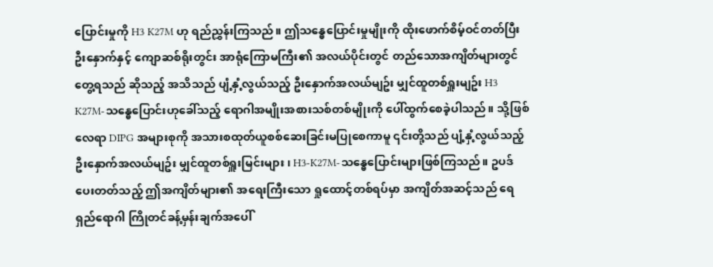ပြောင်းမှုကို H3 K27M ဟု ရည်ညွှန်းကြသည်။ ဤသန္ဓေပြောင်းမှုမျိုးကို ထိုးဖောက်စိမ့်ဝင်တတ်ပြီး ဦးနှောက်နှင့် ကျောဆစ်ရိုးတွင်း အာရုံကြောမကြီး၏ အလယ်ပိုင်းတွင် တည်သောအကျိတ်များတွင် တွေ့ရသည် ဆိုသည့် အသိသည် ပျံ့နှံ့လွယ်သည့် ဦးနှောက်အလယ်မျဥ်း မျှင်ထူတစ်ရှူးမျဥ်း H3 K27M-သန္ဓေပြောင်းဟုခေါ်သည့် ရောဂါအမျိုးအစားသစ်တစ်မျိုးကို ပေါ်ထွက်စေခဲ့ပါသည်။ သို့ဖြစ်လေရာ DIPG အများစုကို အသားစထုတ်ယူစစ်ဆေးခြင်းမပြုစေကာမူ ၎င်းတို့သည် ပျံ့နှံ့လွယ်သည့် ဦးနှောက်အလယ်မျဥ်း မျှင်ထူတစ်ရှူးမြင်းများ၊ H3-K27M-သန္ဓေပြောင်းများဖြစ်ကြသည်။ ဥပဒ်ပေးတတ်သည့် ဤအကျိတ်များ၏ အရေးကြီးသော ရှုထောင့်တစ်ရပ်မှာ အကျိတ်အဆင့်သည် ရေရှည်ရောဂါ ကြိုတင်ခန့်မှန်းချက်အပေါ်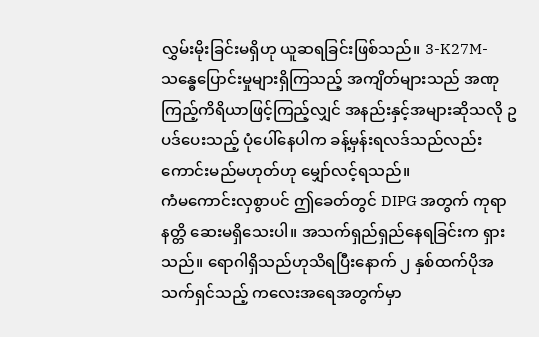လွှမ်းမိုးခြင်းမရှိဟု ယူဆရခြင်းဖြစ်သည်။ 3-K27M-သန္ဓေပြောင်းမှုများရှိကြသည့် အကျိတ်များသည် အဏုကြည့်ကိရိယာဖြင့်ကြည့်လျှင် အနည်းနှင့်အများဆိုသလို ဥပဒ်ပေးသည့် ပုံပေါ်နေပါက ခန့်မှန်းရလဒ်သည်လည်း ကောင်းမည်မဟုတ်ဟု မျှော်လင့်ရသည်။
ကံမကောင်းလှစွာပင် ဤခေတ်တွင် DIPG အတွက် ကုရာနတ္တိ ဆေးမရှိသေးပါ။ အသက်ရှည်ရှည်နေရခြင်းက ရှားသည်။ ရောဂါရှိသည်ဟုသိရပြီးနောက် ၂ နှစ်ထက်ပိုအသက်ရှင်သည့် ကလေးအရေအတွက်မှာ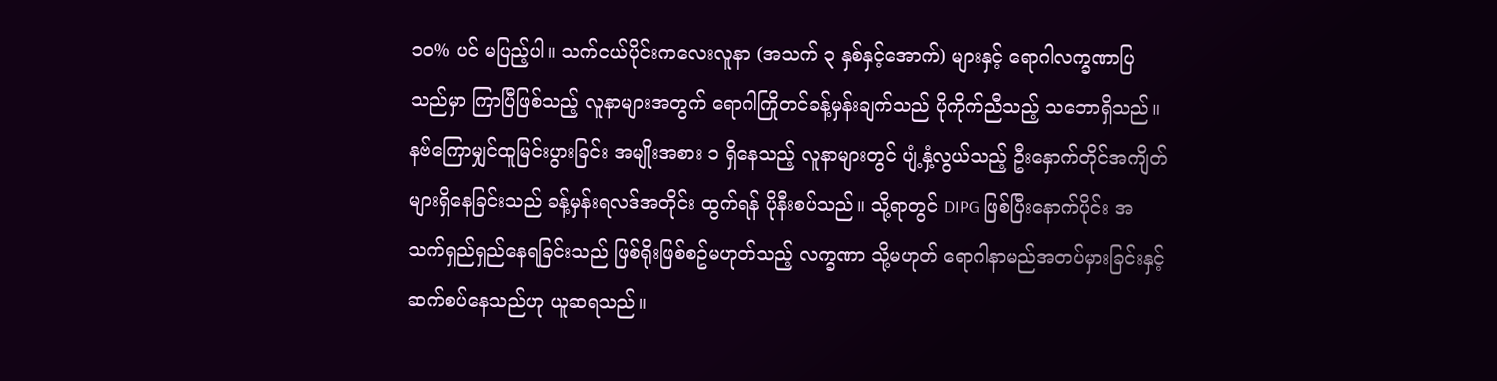၁၀% ပင် မပြည့်ပါ။ သက်ငယ်ပိုင်းကလေးလူနာ (အသက် ၃ နှစ်နှင့်အောက်) များနှင့် ရောဂါလက္ခဏာပြသည်မှာ ကြာပြီဖြစ်သည့် လူနာများအတွက် ရောဂါကြိုတင်ခန့်မှန်းချက်သည် ပိုကိုက်ညီသည့် သဘောရှိသည်။ နဗ်ကြောမျှင်ထူမြင်းပွားခြင်း အမျိုးအစား ၁ ရှိနေသည့် လူနာများတွင် ပျံ့နှံ့လွယ်သည့် ဦးနှောက်တိုင်အကျိတ်များရှိနေခြင်းသည် ခန့်မှန်းရလဒ်အတိုင်း ထွက်ရန် ပိုနီးစပ်သည်။ သို့ရာတွင် DIPG ဖြစ်ပြီးနောက်ပိုင်း အသက်ရှည်ရှည်နေရခြင်းသည် ဖြစ်ရိုးဖြစ်စဥ်မဟုတ်သည့် လက္ခဏာ သို့မဟုတ် ရောဂါနာမည်အတပ်မှားခြင်းနှင့် ဆက်စပ်နေသည်ဟု ယူဆရသည်။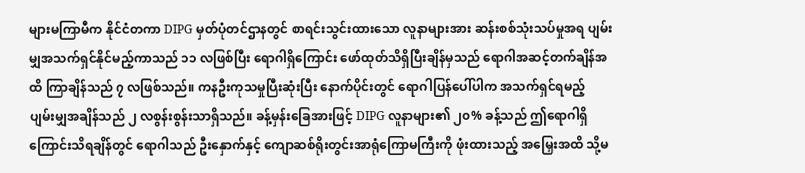များမကြာမီက နိုင်ငံတကာ DIPG မှတ်ပုံတင်ဌာနတွင် စာရင်းသွင်းထားသော လူနာများအား ဆန်းစစ်သုံးသပ်မှုအရ ပျမ်းမျှအသက်ရှင်နိုင်မည့်ကာသည် ၁၁ လဖြစ်ပြီး ရောဂါရှိကြောင်း ဖော်ထုတ်သိရှိပြီးချိန်မှသည် ရောဂါအဆင့်တက်ချိန်အထိ ကြာချိန်သည် ၇ လဖြစ်သည်။ ကနဦးကုသမှုပြီးဆုံးပြီး နောက်ပိုင်းတွင် ရောဂါပြန်ပေါ်ပါက အသက်ရှင်ရမည့် ပျမ်းမျှအချိန်သည် ၂ လစွန်းစွန်းသာရှိသည်။ ခန့်မှန်းခြေအားဖြင့် DIPG လူနာများ၏ ၂၀% ခန့်သည် ဤရောဂါရှိကြောင်းသိရချိန်တွင် ရောဂါသည် ဦးနှောက်နှင့် ကျောဆစ်ရိုးတွင်းအာရုံကြောမကြီးကို ဖုံးထားသည့် အမြှေးအထိ သို့မ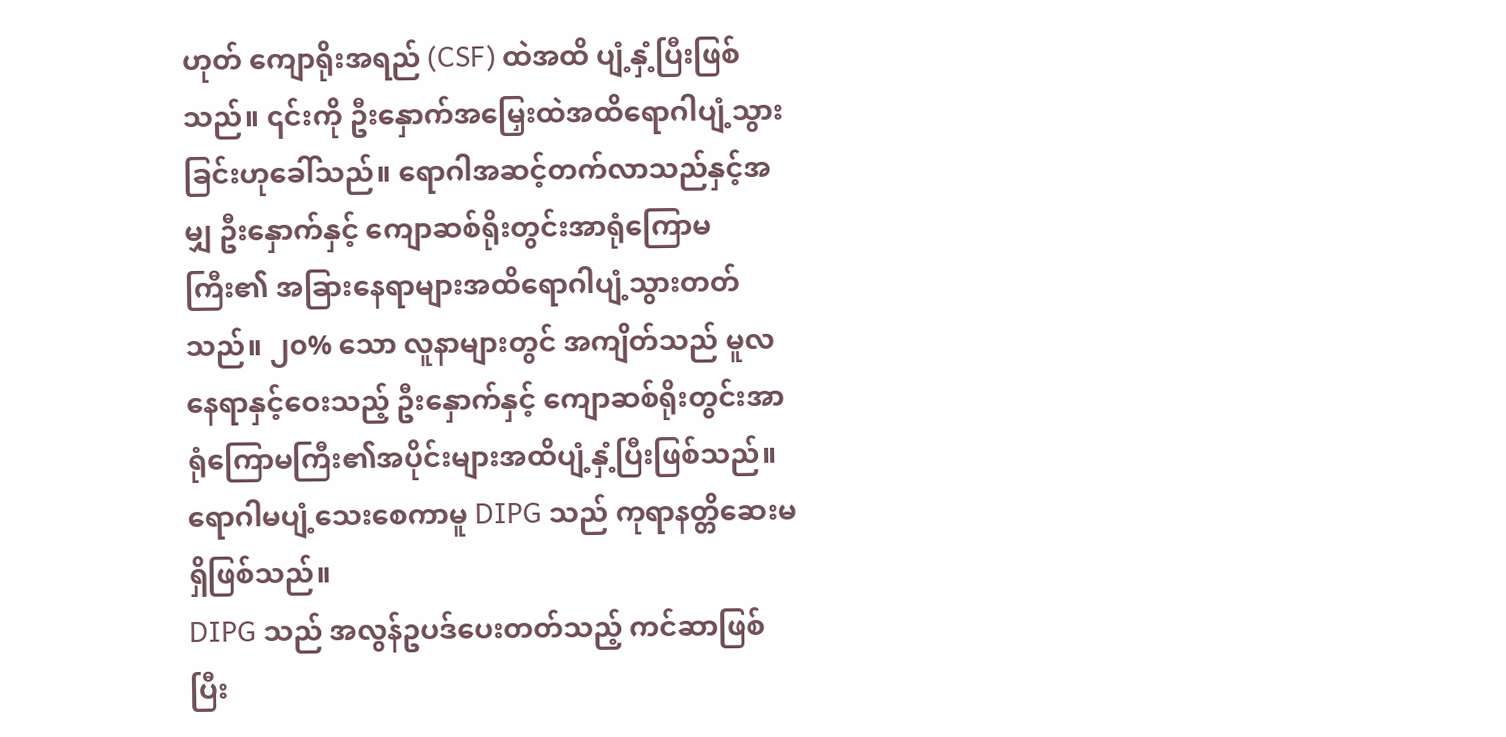ဟုတ် ကျောရိုးအရည် (CSF) ထဲအထိ ပျံ့နှံ့ပြီးဖြစ်သည်။ ၎င်းကို ဦးနှောက်အမြှေးထဲအထိရောဂါပျံ့သွားခြင်းဟုခေါ်သည်။ ရောဂါအဆင့်တက်လာသည်နှင့်အမျှ ဦးနှောက်နှင့် ကျောဆစ်ရိုးတွင်းအာရုံကြောမကြီး၏ အခြားနေရာများအထိရောဂါပျံ့သွားတတ်သည်။ ၂၀% သော လူနာများတွင် အကျိတ်သည် မူလနေရာနှင့်ဝေးသည့် ဦးနှောက်နှင့် ကျောဆစ်ရိုးတွင်းအာရုံကြောမကြီး၏အပိုင်းများအထိပျံ့နှံ့ပြီးဖြစ်သည်။ ရောဂါမပျံ့သေးစေကာမူ DIPG သည် ကုရာနတ္တိဆေးမရှိဖြစ်သည်။
DIPG သည် အလွန်ဥပဒ်ပေးတတ်သည့် ကင်ဆာဖြစ်ပြီး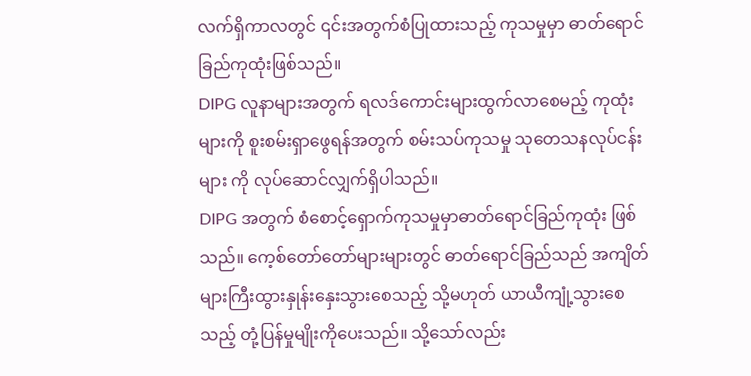လက်ရှိကာလတွင် ၎င်းအတွက်စံပြုထားသည့် ကုသမှုမှာ ဓာတ်ရောင်ခြည်ကုထုံးဖြစ်သည်။
DIPG လူနာများအတွက် ရလဒ်ကောင်းများထွက်လာစေမည့် ကုထုံးများကို စူးစမ်းရှာဖွေရန်အတွက် စမ်းသပ်ကုသမှု သုတေသနလုပ်ငန်းများ ကို လုပ်ဆောင်လျှက်ရှိပါသည်။
DIPG အတွက် စံစောင့်ရှောက်ကုသမှုမှာဓာတ်ရောင်ခြည်ကုထုံး ဖြစ်သည်။ ကေ့စ်တော်တော်များများတွင် ဓာတ်ရောင်ခြည်သည် အကျိတ်များကြီးထွားနှုန်းနှေးသွားစေသည့် သို့မဟုတ် ယာယီကျုံ့သွားစေသည့် တုံ့ပြန်မှုမျိုးကိုပေးသည်။ သို့သော်လည်း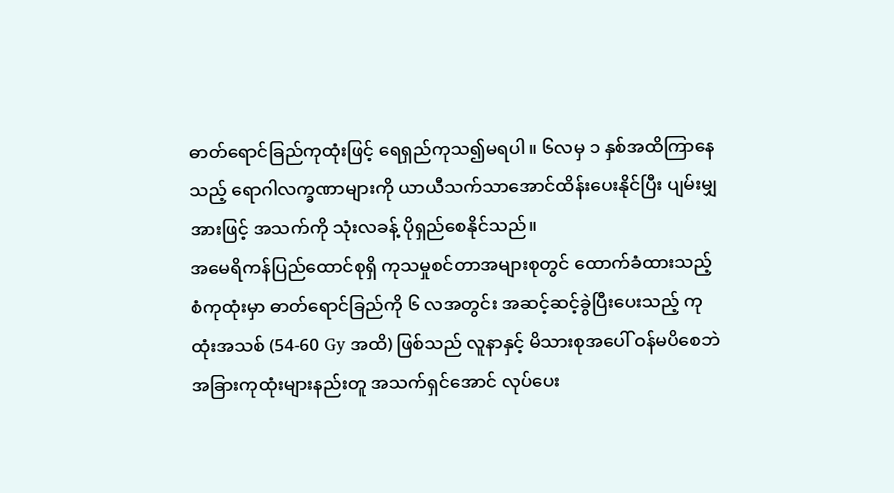ဓာတ်ရောင်ခြည်ကုထုံးဖြင့် ရေရှည်ကုသ၍မရပါ။ ၆လမှ ၁ နှစ်အထိကြာနေသည့် ရောဂါလက္ခဏာများကို ယာယီသက်သာအောင်ထိန်းပေးနိုင်ပြီး ပျမ်းမျှအားဖြင့် အသက်ကို သုံးလခန့် ပိုရှည်စေနိုင်သည်။
အမေရိကန်ပြည်ထောင်စုရှိ ကုသမှုစင်တာအများစုတွင် ထောက်ခံထားသည့် စံကုထုံးမှာ ဓာတ်ရောင်ခြည်ကို ၆ လအတွင်း အဆင့်ဆင့်ခွဲပြီးပေးသည့် ကုထုံးအသစ် (54-60 Gy အထိ) ဖြစ်သည် လူနာနှင့် မိသားစုအပေါ် ဝန်မပိစေဘဲ အခြားကုထုံးများနည်းတူ အသက်ရှင်အောင် လုပ်ပေး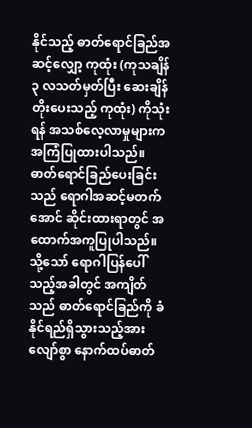နိုင်သည့် ဓာတ်ရောင်ခြည်အဆင့်လျှော့ ကုထုံး (ကုသချိန် ၃ လသတ်မှတ်ပြီး ဆေးချိန်တိုးပေးသည့် ကုထုံး) ကိုသုံးရန် အသစ်လေ့လာမှုများက အကြံပြုထားပါသည်။
ဓာတ်ရောင်ခြည်ပေးခြင်းသည် ရောဂါအဆင့်မတက်အောင် ဆိုင်းထားရာတွင် အထောက်အကူပြုပါသည်။ သို့သော် ရောဂါပြန်ပေါ်သည့်အခါတွင် အကျိတ်သည် ဓာတ်ရောင်ခြည်ကို ခံနိုင်ရည်ရှိသွားသည့်အားလျော်စွာ နောက်ထပ်ဓာတ်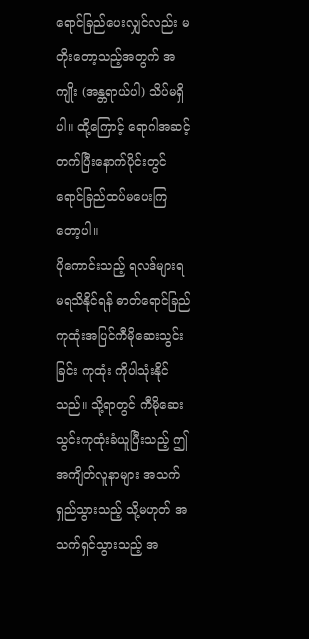ရောင်ခြည်ပေးလျှင်လည်း မတိုးတော့သည့်အတွက် အကျိုး (အန္တရာယ်ပါ) သိပ်မရှိပါ။ ထို့ကြောင့် ရောဂါအဆင့်တက်ပြီးနောက်ပိုင်းတွင် ရောင်ခြည်ထပ်မပေးကြတော့ပါ။
ပိုကောင်းသည့် ရလဒ်များရမရသိနိုင်ရန် ဓာတ်ရောင်ခြည်ကုထုံးအပြင်ကီမိုဆေးသွင်းခြင်း ကုထုံး ကိုပါသုံးနိုင်သည်။ သို့ရာတွင် ကီမိုဆေးသွင်းကုထုံးခံယူပြီးသည့် ဤအကျိတ်လူနာများ အသက်ရှည်သွားသည့် သို့မဟုတ် အသက်ရှင်သွားသည့် အ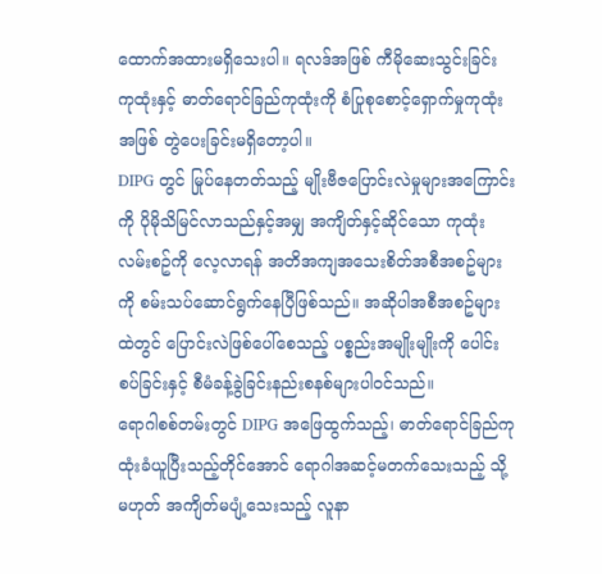ထောက်အထားမရှိသေးပါ။ ရလဒ်အဖြစ် ကီမိုဆေးသွင်းခြင်း ကုထုံးနှင့် ဓာတ်ရောင်ခြည်ကုထုံးကို စံပြုစုစောင့်ရှောက်မှုကုထုံးအဖြစ် တွဲပေးခြင်းမရှိတော့ပါ။
DIPG တွင် မြုပ်နေတတ်သည့် မျိုးဗီဇပြောင်းလဲမှုများအကြောင်းကို ပိုမိုသိမြင်လာသည်နှင့်အမျှ အကျိတ်နှင့်ဆိုင်သော ကုထုံးလမ်းစဥ်ကို လေ့လာရန် အတိအကျအသေးစိတ်အစီအစဥ်များကို စမ်းသပ်ဆောင်ရွက်နေပြီဖြစ်သည်။ အဆိုပါအစီအစဥ်များထဲတွင် ပြောင်းလဲဖြစ်ပေါ်စေသည့် ပစ္စည်းအမျိုးမျိုးကို ပေါင်းစပ်ခြင်းနှင့် စီမံခန့်ခွဲခြင်းနည်းစနစ်များပါဝင်သည်။
ရောဂါစစ်တမ်းတွင် DIPG အဖြေထွက်သည့်၊ ဓာတ်ရောင်ခြည်ကုထုံးခံယူပြီးသည့်တိုင်အောင် ရောဂါအဆင့်မတက်သေးသည့် သို့မဟုတ် အကျိတ်မပျံ့သေးသည့် လူနာ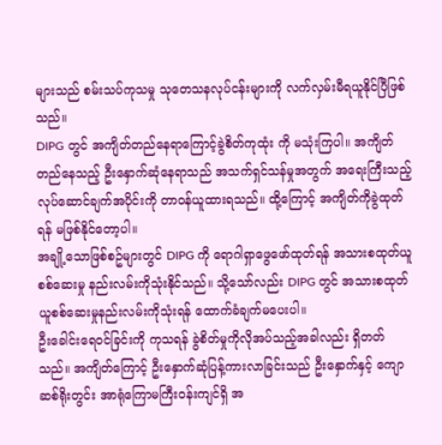များသည် စမ်းသပ်ကုသမှု သုတေသနလုပ်ငန်းများကို လက်လှမ်းမီရယူနိုင်ပြီဖြစ်သည်။
DIPG တွင် အကျိတ်တည်နေရာကြောင့်ခွဲစိတ်ကုထုံး ကို မသုံးကြပါ။ အကျိတ်တည်နေသည့် ဦးနှောက်ဆုံနေရာသည် အသက်ရှင်သန်မှုအတွက် အရေးကြီးသည့် လုပ်ဆောင်ချက်အပိုင်းကို တာဝန်ယူထားရသည်။ ထို့ကြောင့် အကျိတ်ကိုခွဲထုတ်ရန် မဖြစ်နိုင်တော့ပါ။
အချို့သောဖြစ်စဥ်များတွင် DIPG ကို ရောဂါရှာဖွေဖော်ထုတ်ရန် အသားစထုတ်ယူစစ်ဆေးမှု နည်းလမ်းကိုသုံးနိုင်သည်။ သို့သော်လည်း DIPG တွင် အသားစထုတ်ယူစစ်ဆေးမှုနည်းလမ်းကိုသုံးရန် ထောက်ခံချက်မပေးပါ။
ဦးခေါင်းရေဝင်ခြင်းကို ကုသရန် ခွဲစိတ်မှုကိုလိုအပ်သည့်အခါလည်း ရှိတတ်သည်။ အကျိတ်ကြောင့် ဦးနှောက်ဆုံပြန့်ကားလာခြင်းသည် ဦးနှောက်နှင့် ကျောဆစ်ရိုးတွင်း အာရုံကြောမကြီးဝန်းကျင်ရှိ အ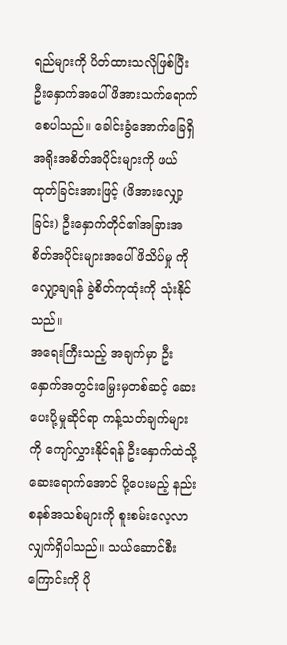ရည်များကို ပိတ်ထားသလိုဖြစ်ပြီး ဦးနှောက်အပေါ် ဖိအားသက်ရောက်စေပါသည်။ ခေါင်းခွံအောက်ခြေရှိ အရိုးအစိတ်အပိုင်းများကို ဖယ်ထုတ်ခြင်းအားဖြင့် (ဖိအားလျှော့ခြင်း) ဦးနှောက်တိုင်၏အခြားအစိတ်အပိုင်းများအပေါ် ဖိသိပ်မှု ကို လျှော့ချရန် ခွဲစိတ်ကုထုံးကို သုံးနိုင်သည်။
အရေးကြီးသည့် အချက်မှာ ဦးနှောက်အတွင်းမြှေးမှတစ်ဆင့် ဆေးပေးပို့မှုဆိုင်ရာ ကန့်သတ်ချက်များကို ကျော်လွှားနိုင်ရန် ဦးနှောက်ထဲသို့ဆေးရောက်အောင် ပို့ပေးမည့် နည်းစနစ်အသစ်များကို စူးစမ်းလေ့လာလျှက်ရှိပါသည်။ သယ်ဆောင်စီးကြောင်းကို ပို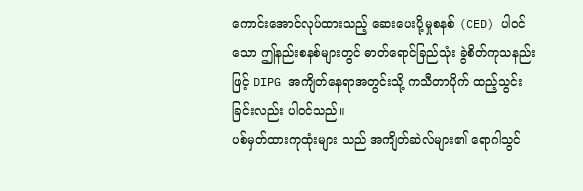ကောင်းအောင်လုပ်ထားသည့် ဆေးပေးပို့မှုစနစ် (CED) ပါဝင်သော ဤနည်းစနစ်များတွင် ဓာတ်ရောင်ခြည်သုံး ခွဲစိတ်ကုသနည်းဖြင့် DIPG အကျိတ်နေရာအတွင်းသို့ ကသီတာပိုက် ထည့်သွင်းခြင်းလည်း ပါဝင်သည်။
ပစ်မှတ်ထားကုထုံးများ သည် အကျိတ်ဆဲလ်များ၏ ရောဂါသွင်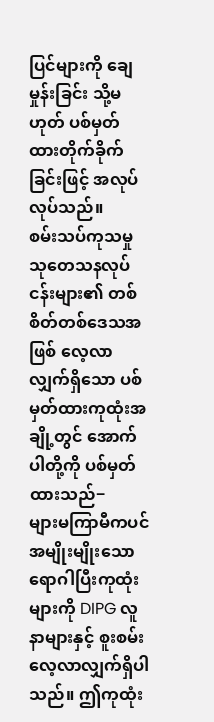ပြင်များကို ချေမှုန်းခြင်း သို့မဟုတ် ပစ်မှတ်ထားတိုက်ခိုက်ခြင်းဖြင့် အလုပ်လုပ်သည်။
စမ်းသပ်ကုသမှုသုတေသနလုပ်ငန်းများ၏ တစ်စိတ်တစ်ဒေသအဖြစ် လေ့လာလျှက်ရှိသော ပစ်မှတ်ထားကုထုံးအချို့တွင် အောက်ပါတို့ကို ပစ်မှတ်ထားသည်−
များမကြာမီကပင် အမျိုးမျိုးသော ရောဂါပြီးကုထုံး များကို DIPG လူနာများနှင့် စူးစမ်းလေ့လာလျှက်ရှိပါသည်။ ဤကုထုံး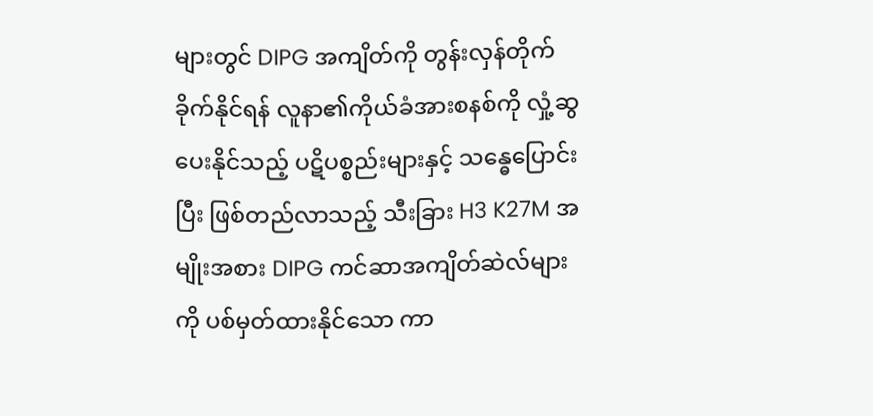များတွင် DIPG အကျိတ်ကို တွန်းလှန်တိုက်ခိုက်နိုင်ရန် လူနာ၏ကိုယ်ခံအားစနစ်ကို လှုံ့ဆွပေးနိုင်သည့် ပဋိပစ္စည်းများနှင့် သန္ဓေပြောင်းပြီး ဖြစ်တည်လာသည့် သီးခြား H3 K27M အမျိုးအစား DIPG ကင်ဆာအကျိတ်ဆဲလ်များကို ပစ်မှတ်ထားနိုင်သော ကာ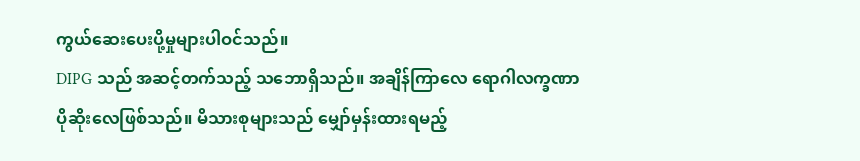ကွယ်ဆေးပေးပို့မှုများပါဝင်သည်။
DIPG သည် အဆင့်တက်သည့် သဘောရှိသည်။ အချိန်ကြာလေ ရောဂါလက္ခဏာပိုဆိုးလေဖြစ်သည်။ မိသားစုများသည် မျှော်မှန်းထားရမည့်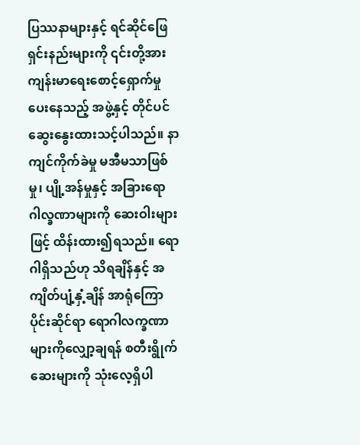ပြဿနာများနှင့် ရင်ဆိုင်ဖြေရှင်းနည်းများကို ၎င်းတို့အား ကျန်းမာရေးစောင့်ရှောက်မှုပေးနေသည့် အဖွဲ့နှင့် တိုင်ပင်ဆွေးနွေးထားသင့်ပါသည်။ နာကျင်ကိုက်ခဲမှု မအီမသာဖြစ်မှု၊ ပျို့အန်မှုနှင့် အခြားရောဂါလ္ခဏာများကို ဆေးဝါးများဖြင့် ထိန်းထား၍ရသည်။ ရောဂါရှိသည်ဟု သိရချိန်နှင့် အကျိတ်ပျံ့နှံ့ချိန် အာရုံကြောပိုင်းဆိုင်ရာ ရောဂါလက္ခဏာများကိုလျှော့ချရန် စတီးရွိုက်ဆေးများကို သုံးလေ့ရှိပါ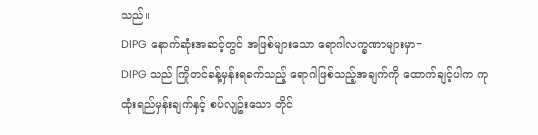သည်။
DIPG နောက်ဆုံးအဆင့်တွင် အဖြစ်များသော ရောဂါလက္ခဏာများမှာ−
DIPG သည် ကြိုတင်ခန့်မှန်းရခက်သည့် ရောဂါဖြစ်သည့်အချက်ကို ထောက်ချင့်ပါက ကုထုံးရည်မှန်းချက်နှင့် စပ်လျဥ်းသော တိုင်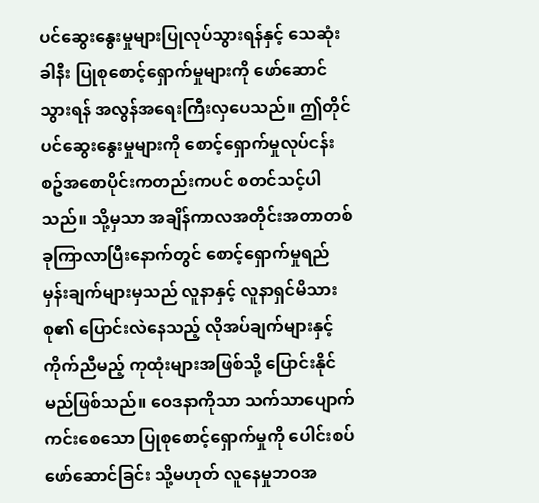ပင်ဆွေးနွေးမှုများပြုလုပ်သွားရန်နှင့် သေဆုံးခါနီး ပြုစုစောင့်ရှောက်မှုများကို ဖော်ဆောင်သွားရန် အလွန်အရေးကြီးလှပေသည်။ ဤတိုင်ပင်ဆွေးနွေးမှုများကို စောင့်ရှောက်မှုလုပ်ငန်းစဥ်အစောပိုင်းကတည်းကပင် စတင်သင့်ပါသည်။ သို့မှသာ အချိန်ကာလအတိုင်းအတာတစ်ခုကြာလာပြီးနောက်တွင် စောင့်ရှောက်မှုရည်မှန်းချက်များမှသည် လူနာနှင့် လူနာရှင်မိသားစု၏ ပြောင်းလဲနေသည့် လိုအပ်ချက်များနှင့် ကိုက်ညီမည့် ကုထုံးများအဖြစ်သို့ ပြောင်းနိုင်မည်ဖြစ်သည်။ ဝေဒနာကိုသာ သက်သာပျောက်ကင်းစေသော ပြုစုစောင့်ရှောက်မှုကို ပေါင်းစပ်ဖော်ဆောင်ခြင်း သို့မဟုတ် လူနေမှုဘဝအ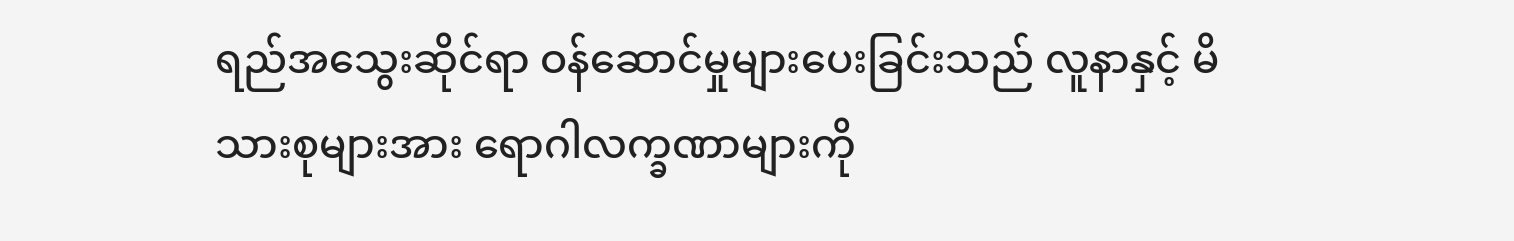ရည်အသွေးဆိုင်ရာ ဝန်ဆောင်မှုများပေးခြင်းသည် လူနာနှင့် မိသားစုများအား ရောဂါလက္ခဏာများကို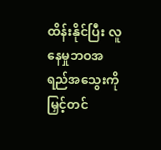ထိန်းနိုင်ပြီး လူနေမှုဘဝအရည်အသွေးကို မြှင့်တင်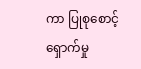ကာ ပြုစုစောင့်ရှောက်မှု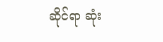ဆိုင်ရာ ဆုံး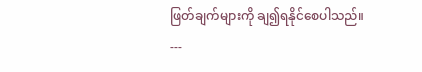ဖြတ်ချက်များကို ချ၍ရနိုင်စေပါသည်။
---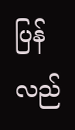ပြန်လည်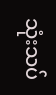သုံးသပ်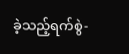ခဲ့သည့်ရက်စွဲ-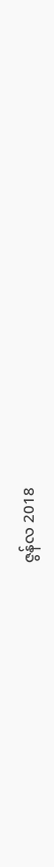ဇွန်လ 2018